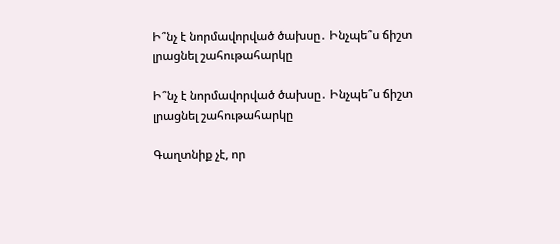Ի՞նչ է նորմավորված ծախսը․ Ինչպե՞ս ճիշտ լրացնել շահութահարկը

Ի՞նչ է նորմավորված ծախսը․ Ինչպե՞ս ճիշտ լրացնել շահութահարկը

Գաղտնիք չէ, որ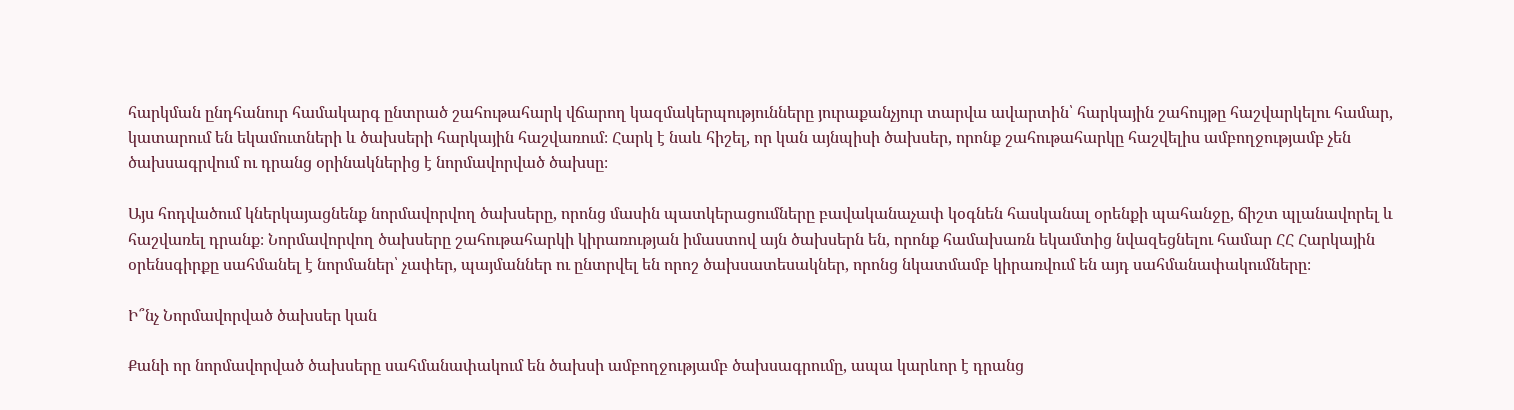հարկման ընդհանուր համակարգ ընտրած շահութահարկ վճարող կազմակերպությունները յուրաքանչյուր տարվա ավարտին՝ հարկային շահույթը հաշվարկելու համար, կատարում են եկամուտների և ծախսերի հարկային հաշվառում։ Հարկ է նաև հիշել, որ կան այնպիսի ծախսեր, որոնք շահութահարկը հաշվելիս ամբողջությամբ չեն ծախսագրվում ու դրանց օրինակներից է նորմավորված ծախսը։

Այս հոդվածում կներկայացնենք նորմավորվող ծախսերը, որոնց մասին պատկերացումները բավականաչափ կօգնեն հասկանալ օրենքի պահանջը, ճիշտ պլանավորել և հաշվառել դրանք։ Նորմավորվող ծախսերը շահութահարկի կիրառության իմաստով այն ծախսերն են, որոնք համախառն եկամտից նվազեցնելու համար ՀՀ Հարկային օրենսգիրքը սահմանել է նորմաներ՝ չափեր, պայմաններ ու ընտրվել են որոշ ծախսատեսակներ, որոնց նկատմամբ կիրառվում են այդ սահմանափակումները։

Ի՞նչ Նորմավորված ծախսեր կան

Քանի որ նորմավորված ծախսերը սահմանափակում են ծախսի ամբողջությամբ ծախսագրումը, ապա կարևոր է դրանց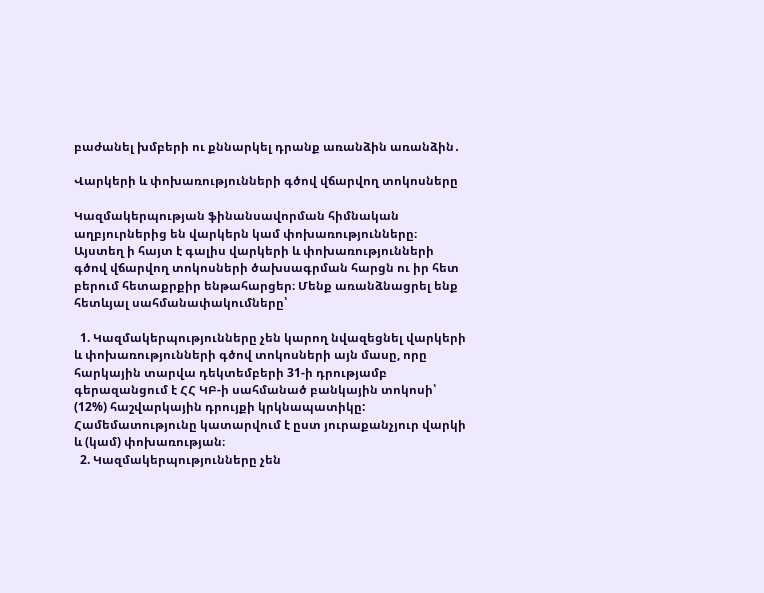բաժանել խմբերի ու քննարկել դրանք առանձին առանձին․

Վարկերի և փոխառությունների գծով վճարվող տոկոսները

Կազմակերպության ֆինանսավորման հիմնական աղբյուրներից են վարկերն կամ փոխառությունները։ Այստեղ ի հայտ է գալիս վարկերի և փոխառությունների գծով վճարվող տոկոսների ծախսագրման հարցն ու իր հետ բերում հետաքրքիր ենթահարցեր։ Մենք առանձնացրել ենք հետևյալ սահմանափակումները՝

  1. Կազմակերպությունները չեն կարող նվազեցնել վարկերի և փոխառությունների գծով տոկոսների այն մասը, որը հարկային տարվա դեկտեմբերի 31-ի դրությամբ գերազանցում է ՀՀ ԿԲ-ի սահմանած բանկային տոկոսի՝ (12%) հաշվարկային դրույքի կրկնապատիկը: Համեմատությունը կատարվում է ըստ յուրաքանչյուր վարկի և (կամ) փոխառության։
  2. Կազմակերպությունները չեն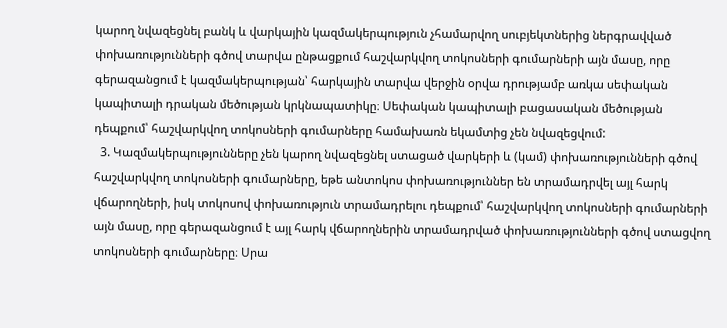կարող նվազեցնել բանկ և վարկային կազմակերպություն չհամարվող սուբյեկտներից ներգրավված փոխառությունների գծով տարվա ընթացքում հաշվարկվող տոկոսների գումարների այն մասը, որը գերազանցում է կազմակերպության՝ հարկային տարվա վերջին օրվա դրությամբ առկա սեփական կապիտալի դրական մեծության կրկնապատիկը։ Սեփական կապիտալի բացասական մեծության դեպքում՝ հաշվարկվող տոկոսների գումարները համախառն եկամտից չեն նվազեցվում:
  3. Կազմակերպությունները չեն կարող նվազեցնել ստացած վարկերի և (կամ) փոխառությունների գծով հաշվարկվող տոկոսների գումարները, եթե անտոկոս փոխառություններ են տրամադրվել այլ հարկ վճարողների, իսկ տոկոսով փոխառություն տրամադրելու դեպքում՝ հաշվարկվող տոկոսների գումարների այն մասը, որը գերազանցում է այլ հարկ վճարողներին տրամադրված փոխառությունների գծով ստացվող տոկոսների գումարները։ Սրա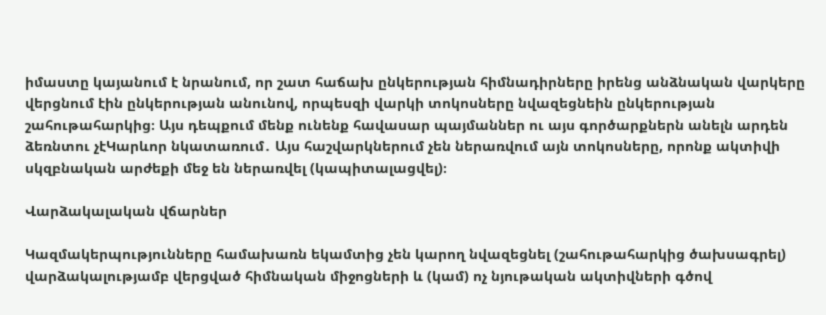իմաստը կայանում է նրանում, որ շատ հաճախ ընկերության հիմնադիրները իրենց անձնական վարկերը վերցնում էին ընկերության անունով, որպեսզի վարկի տոկոսները նվազեցնեին ընկերության շահութահարկից։ Այս դեպքում մենք ունենք հավասար պայմաններ ու այս գործարքներն անելն արդեն ձեռնտու չէԿարևոր նկատառում․ Այս հաշվարկներում չեն ներառվում այն տոկոսները, որոնք ակտիվի սկզբնական արժեքի մեջ են ներառվել (կապիտալացվել)։

Վարձակալական վճարներ

Կազմակերպությունները համախառն եկամտից չեն կարող նվազեցնել (շահութահարկից ծախսագրել) վարձակալությամբ վերցված հիմնական միջոցների և (կամ) ոչ նյութական ակտիվների գծով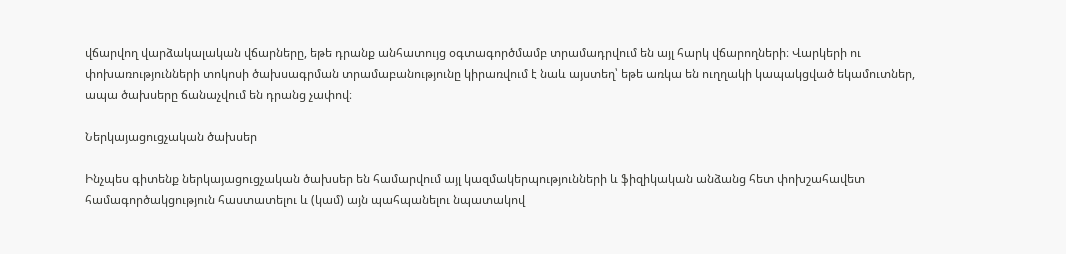վճարվող վարձակալական վճարները, եթե դրանք անհատույց օգտագործմամբ տրամադրվում են այլ հարկ վճարողների։ Վարկերի ու փոխառությունների տոկոսի ծախսագրման տրամաբանությունը կիրառվում է նաև այստեղ՝ եթե առկա են ուղղակի կապակցված եկամուտներ, ապա ծախսերը ճանաչվում են դրանց չափով։

Ներկայացուցչական ծախսեր

Ինչպես գիտենք ներկայացուցչական ծախսեր են համարվում այլ կազմակերպությունների և ֆիզիկական անձանց հետ փոխշահավետ համագործակցություն հաստատելու և (կամ) այն պահպանելու նպատակով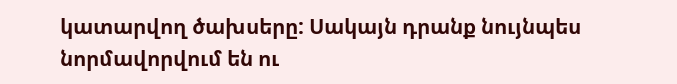կատարվող ծախսերը: Սակայն դրանք նույնպես նորմավորվում են ու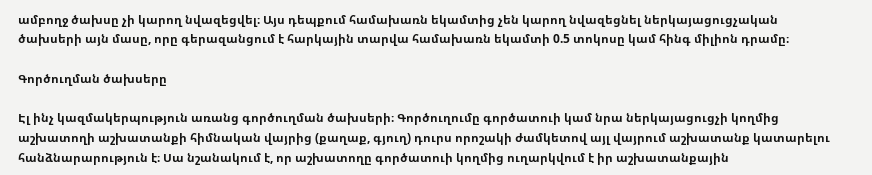ամբողջ ծախսը չի կարող նվազեցվել։ Այս դեպքում համախառն եկամտից չեն կարող նվազեցնել ներկայացուցչական ծախսերի այն մասը, որը գերազանցում է հարկային տարվա համախառն եկամտի 0.5 տոկոսը կամ հինգ միլիոն դրամը։

Գործուղման ծախսերը

Էլ ինչ կազմակերպություն առանց գործուղման ծախսերի։ Գործուղումը գործատուի կամ նրա ներկայացուցչի կողմից աշխատողի աշխատանքի հիմնական վայրից (քաղաք, գյուղ) դուրս որոշակի ժամկետով այլ վայրում աշխատանք կատարելու հանձնարարություն է։ Սա նշանակում է, որ աշխատողը գործատուի կողմից ուղարկվում է իր աշխատանքային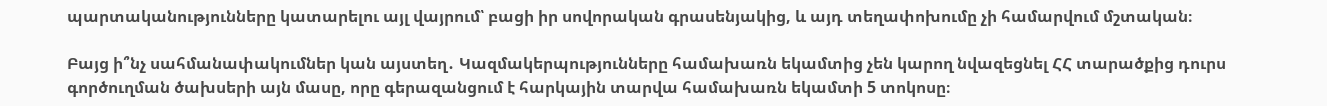պարտականությունները կատարելու այլ վայրում՝ բացի իր սովորական գրասենյակից, և այդ տեղափոխումը չի համարվում մշտական։

Բայց ի՞նչ սահմանափակումներ կան այստեղ․ Կազմակերպությունները համախառն եկամտից չեն կարող նվազեցնել ՀՀ տարածքից դուրս գործուղման ծախսերի այն մասը, որը գերազանցում է հարկային տարվա համախառն եկամտի 5 տոկոսը։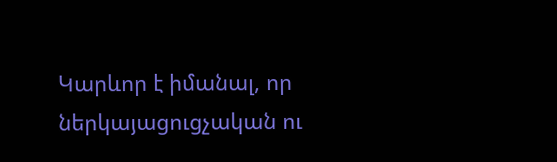Կարևոր է իմանալ, որ ներկայացուցչական ու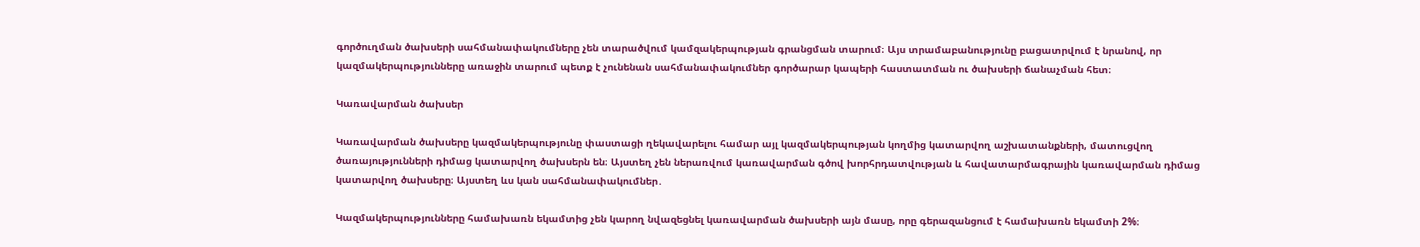գործուղման ծախսերի սահմանափակումները չեն տարածվում կամզակերպության գրանցման տարում։ Այս տրամաբանությունը բացատրվում է նրանով, որ կազմակերպությունները առաջին տարում պետք է չունենան սահմանափակումներ գործարար կապերի հաստատման ու ծախսերի ճանաչման հետ։

Կառավարման ծախսեր

Կառավարման ծախսերը կազմակերպությունը փաստացի ղեկավարելու համար այլ կազմակերպության կողմից կատարվող աշխատանքների, մատուցվող ծառայությունների դիմաց կատարվող ծախսերն են։ Այստեղ չեն ներառվում կառավարման գծով խորհրդատվության և հավատարմագրային կառավարման դիմաց կատարվող ծախսերը։ Այստեղ ևս կան սահմանափակումներ․

Կազմակերպությունները համախառն եկամտից չեն կարող նվազեցնել կառավարման ծախսերի այն մասը, որը գերազանցում է համախառն եկամտի 2%։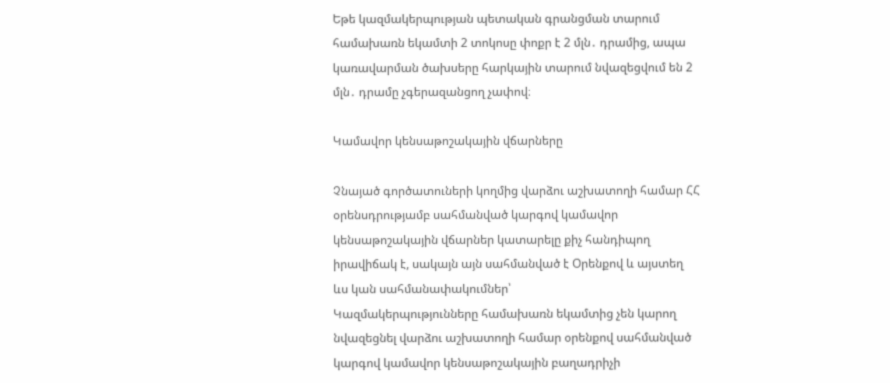Եթե կազմակերպության պետական գրանցման տարում համախառն եկամտի 2 տոկոսը փոքր է 2 մլն․ դրամից, ապա կառավարման ծախսերը հարկային տարում նվազեցվում են 2 մլն․ դրամը չգերազանցող չափով։

Կամավոր կենսաթոշակային վճարները

Չնայած գործատուների կողմից վարձու աշխատողի համար ՀՀ օրենսդրությամբ սահմանված կարգով կամավոր կենսաթոշակային վճարներ կատարելը քիչ հանդիպող իրավիճակ է, սակայն այն սահմանված է Օրենքով և այստեղ ևս կան սահմանափակումներ՝
Կազմակերպությունները համախառն եկամտից չեն կարող նվազեցնել վարձու աշխատողի համար օրենքով սահմանված կարգով կամավոր կենսաթոշակային բաղադրիչի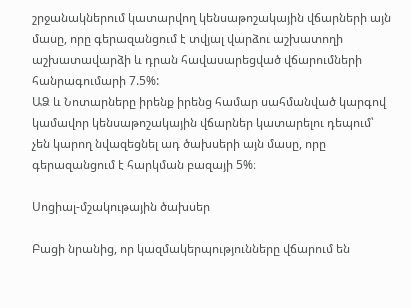շրջանակներում կատարվող կենսաթոշակային վճարների այն մասը, որը գերազանցում է տվյալ վարձու աշխատողի աշխատավարձի և դրան հավասարեցված վճարումների հանրագումարի 7.5%:
ԱՁ և Նոտարները իրենք իրենց համար սահմանված կարգով կամավոր կենսաթոշակային վճարներ կատարելու դեպում՝ չեն կարող նվազեցնել ադ ծախսերի այն մասը, որը գերազանցում է հարկման բազայի 5%։

Սոցիալ-մշակութային ծախսեր

Բացի նրանից, որ կազմակերպությունները վճարում են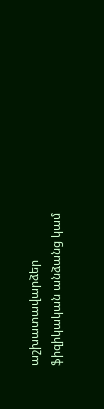աշխատավարձեր ֆիզիկական անձանց կամ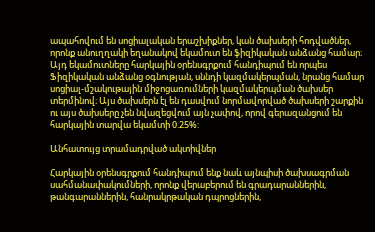ապահովում են սոցիալական երաշխիքներ, կան ծախսերի հոդվածներ, որոնք անուղղակի եղանակով եկամուտ են ֆիզիկական անձանց համար։ Այդ եկամուտները հարկային օրենսգրքում հանդիպում են որպես Ֆիզիկական անձանց օգնության, սննդի կազմակերպման, նրանց համար սոցիալ-մշակութային միջոցառումների կազմակերպման ծախսեր տերմինով։ Այս ծախսերն էլ են դասվում նորմավորված ծախսերի շարքին ու այս ծախսերը չեն նվազեցվում այն չափով, որով գերազանցում են հարկային տարվա եկամտի 0.25%:

Անհատույց տրամադրված ակտիվներ

Հարկային օրենսգրքում հանդիպում ենք նաև այնպիսի ծախսագրման սահմանափակումների, որոնք վերաբերում են գրադարաններին, թանգարաններին, հանրակրթական դպրոցներին,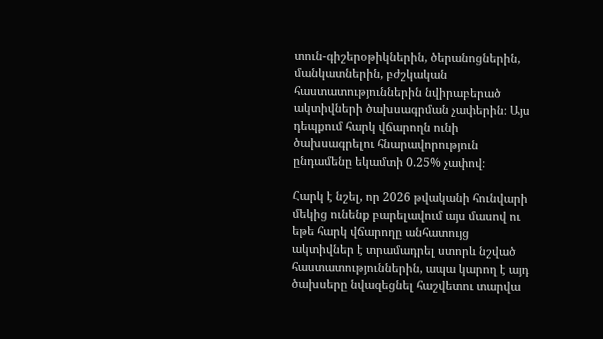տուն-գիշերօթիկներին, ծերանոցներին, մանկատներին, բժշկական հաստատություններին նվիրաբերած ակտիվների ծախսագրման չափերին։ Այս դեպքում հարկ վճարողն ունի ծախսագրելու հնարավորություն ընդամենը եկամտի 0.25% չափով։

Հարկ է նշել, որ 2026 թվականի հունվարի մեկից ունենք բարելավում այս մասով ու եթե հարկ վճարողը անհատույց ակտիվներ է տրամադրել ստորև նշված հաստատություններին, ապա կարող է այդ ծախսերը նվազեցնել հաշվետու տարվա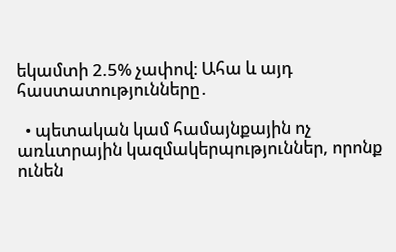եկամտի 2.5% չափով։ Ահա և այդ հաստատությունները․

  • պետական կամ համայնքային ոչ առևտրային կազմակերպություններ, որոնք ունեն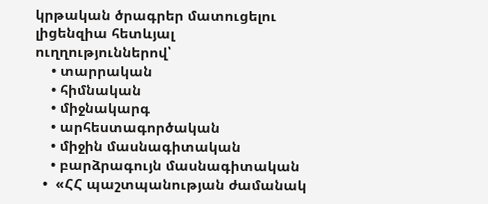կրթական ծրագրեր մատուցելու լիցենզիա հետևյալ ուղղություններով՝
    • տարրական
    • հիմնական
    • միջնակարգ
    • արհեստագործական
    • միջին մասնագիտական
    • բարձրագույն մասնագիտական
  •  «ՀՀ պաշտպանության ժամանակ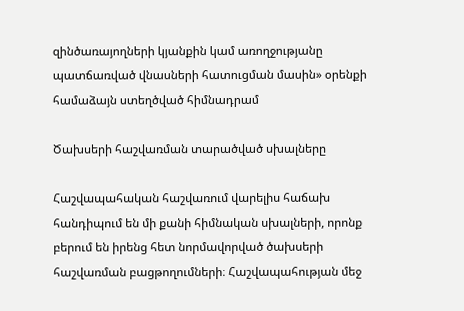զինծառայողների կյանքին կամ առողջությանը պատճառված վնասների հատուցման մասին» օրենքի համաձայն ստեղծված հիմնադրամ

Ծախսերի հաշվառման տարածված սխալները

Հաշվապահական հաշվառում վարելիս հաճախ հանդիպում են մի քանի հիմնական սխալների, որոնք բերում են իրենց հետ նորմավորված ծախսերի հաշվառման բացթողումների։ Հաշվապահության մեջ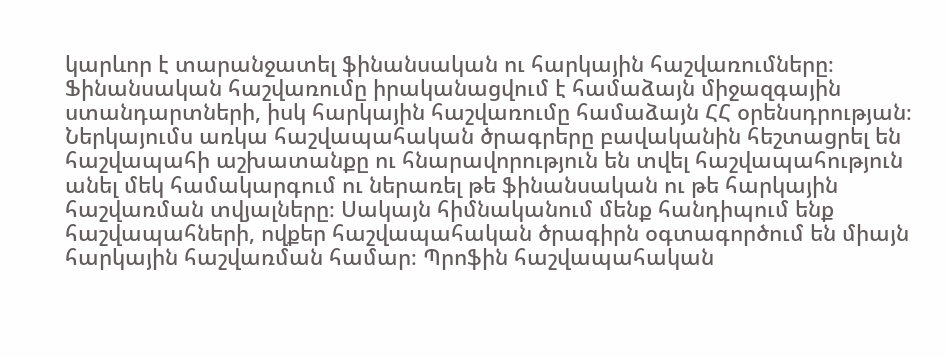կարևոր է տարանջատել ֆինանսական ու հարկային հաշվառումները։ Ֆինանսական հաշվառումը իրականացվում է համաձայն միջազգային ստանդարտների, իսկ հարկային հաշվառումը համաձայն ՀՀ օրենսդրության։ Ներկայումս առկա հաշվապահական ծրագրերը բավականին հեշտացրել են հաշվապահի աշխատանքը ու հնարավորություն են տվել հաշվապահություն անել մեկ համակարգում ու ներառել թե ֆինանսական ու թե հարկային հաշվառման տվյալները։ Սակայն հիմնականում մենք հանդիպում ենք հաշվապահների, ովքեր հաշվապահական ծրագիրն օգտագործում են միայն հարկային հաշվառման համար։ Պրոֆին հաշվապահական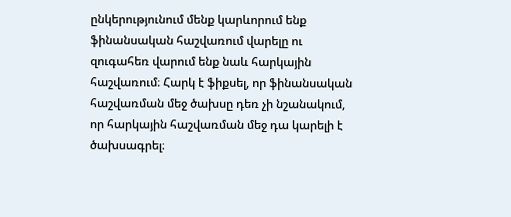ընկերությունում մենք կարևորում ենք ֆինանսական հաշվառում վարելը ու զուգահեռ վարում ենք նաև հարկային հաշվառում։ Հարկ է ֆիքսել, որ ֆինանսական հաշվառման մեջ ծախսը դեռ չի նշանակում, որ հարկային հաշվառման մեջ դա կարելի է ծախսագրել։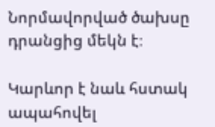Նորմավորված ծախսը դրանցից մեկն է։

Կարևոր է նաև հստակ ապահովել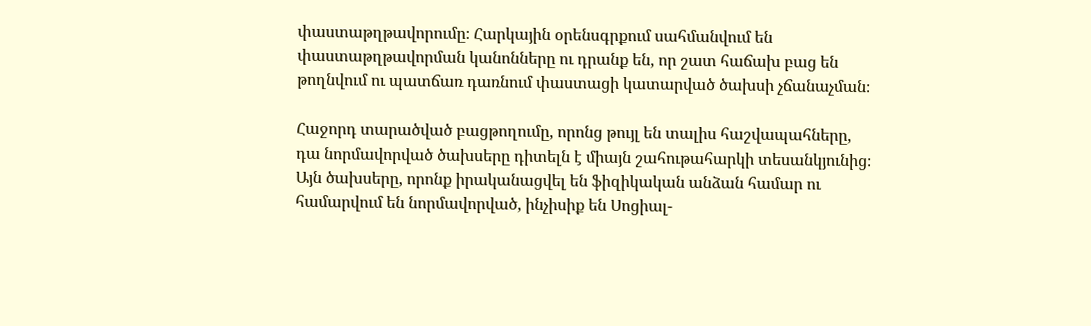փաստաթղթավորումը։ Հարկային օրենսգրքում սահմանվում են փաստաթղթավորման կանոնները ու դրանք են, որ շատ հաճախ բաց են թողնվում ու պատճառ դառնում փաստացի կատարված ծախսի չճանաչման։

Հաջորդ տարածված բացթողումը, որոնց թույլ են տալիս հաշվապահները, դա նորմավորված ծախսերը դիտելն է միայն շահութահարկի տեսանկյունից։ Այն ծախսերը, որոնք իրականացվել են ֆիզիկական անձան համար ու համարվում են նորմավորված, ինչիսիք են Սոցիալ-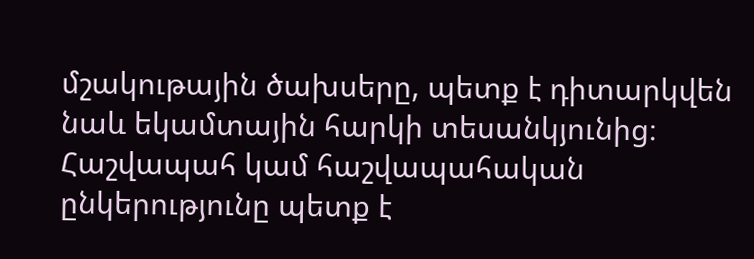մշակութային ծախսերը, պետք է դիտարկվեն նաև եկամտային հարկի տեսանկյունից։ Հաշվապահ կամ հաշվապահական ընկերությունը պետք է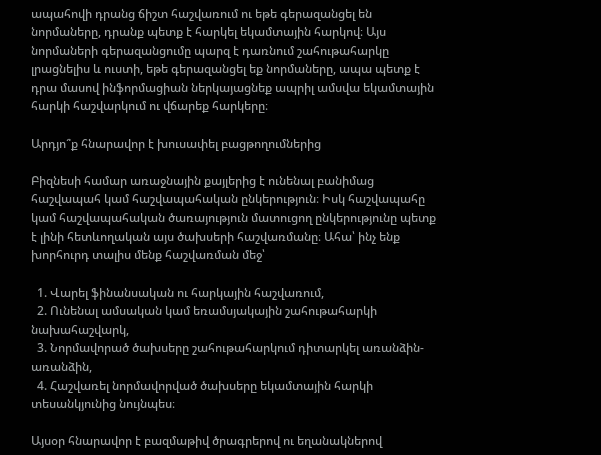ապահովի դրանց ճիշտ հաշվառում ու եթե գերազանցել են նորմաները, դրանք պետք է հարկել եկամտային հարկով։ Այս նորմաների գերազանցումը պարզ է դառնում շահութահարկը լրացնելիս և ուստի, եթե գերազանցել եք նորմաները, ապա պետք է դրա մասով ինֆորմացիան ներկայացնեք ապրիլ ամսվա եկամտային հարկի հաշվարկում ու վճարեք հարկերը։

Արդյո՞ք հնարավոր է խուսափել բացթողումներից

Բիզնեսի համար առաջնային քայլերից է ունենալ բանիմաց հաշվապահ կամ հաշվապահական ընկերություն։ Իսկ հաշվապահը կամ հաշվապահական ծառայություն մատուցող ընկերությունը պետք է լինի հետևողական այս ծախսերի հաշվառմանը։ Ահա՝ ինչ ենք խորհուրդ տալիս մենք հաշվառման մեջ՝

  1. Վարել ֆինանսական ու հարկային հաշվառում,
  2. Ունենալ ամսական կամ եռամսյակային շահութահարկի նախահաշվարկ,
  3. Նորմավորած ծախսերը շահութահարկում դիտարկել առանձին-առանձին,
  4. Հաշվառել նորմավորված ծախսերը եկամտային հարկի տեսանկյունից նույնպես։

Այսօր հնարավոր է բազմաթիվ ծրագրերով ու եղանակներով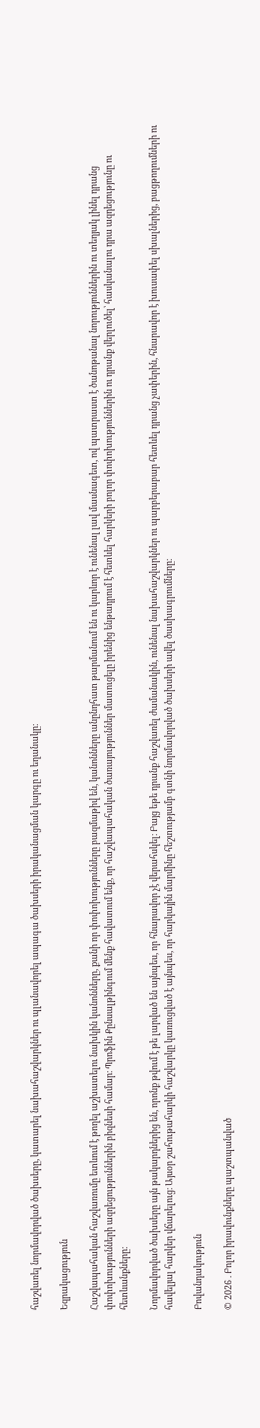հաշվառել նորմավորված ծախսերը, կատարել նախահաշվարկներ ու պլանավորել ապագա ծախսերի իրականացման կարգը ու եղանակը։

Եզրակացություն

Հաշվապահական հաշվառումը ետևում է թողել աշխատելու նախկին կանոնները, քանի որ փոփոխությունները բազմաթիվ են, կանոնները անընդհատ թարմանում են ու կարևոր է ունենալ լավ մասնագետ, ով պատրաստ է ծանոթանալ նորություններին ու տեղյակ լինել դրանց փոփոխությունների ազդեցություններին բիզնեսի համար։ Պրոֆին Քընսալթինգում մենք հավատում ենք, որ հաշվապահական ծառայություններ մատուցելը իրենից ենթադրում է հետևել հարկերի բոլոր փոփոխություններին ու դրանք վերլուծել՝ հասկանալու դրա ազդեցությունը ու հետևանքները։

Նորմավորված ծախսերը այն թակարդներից են, որոնք թվում է թե լարված են այնպես, որ հնարավոր չէ վերահսկել։ Բայց եթե դրանք հաշվառել ժամանակին, ունենալ նախահաշվարկներ ու պարբերաբար հետևել դրանց չափերին, հնարավոր է խուսափել սխալներից, բացթողումների ու հավելյալ հարկեր վճարելուց։ Այսօր շահութահարկի հաշվարկը կառուցված է այնպես, որ հարկային մարմինը հեշտությամբ գտնի նորմավորված ծախսերի ավել ծասխագրումները։

Բովանդակություն

© 2026 . Բոլոր իրավունքները պաշտպանված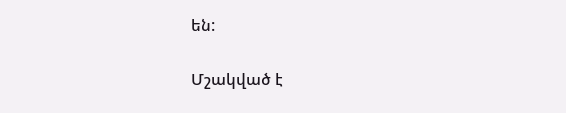են:

Մշակված է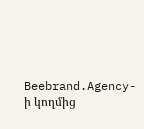Beebrand.Agency-ի կողմից